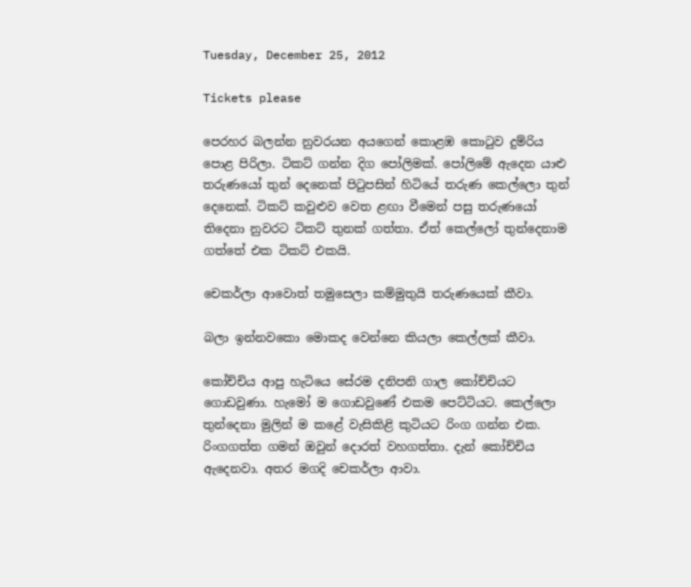Tuesday, December 25, 2012

Tickets please

පෙරහර බලන්න නුවරයන අයගෙන් කොළඹ කොටුව දුම්රිය පොළ පිරිලා. ටිකට් ගන්න දිග පෝලිමක්. පෝලිමේ ඇදෙන යාළු තරුණයෝ තුන් දෙනෙක් පිටුපසින් හිටියේ තරුණ කෙල්ලො තුන් දෙනෙක්. ටිකට් කවුළුව වෙත ළඟා වීමෙන් පසු තරුණයෝ තිදෙනා නුවරට ටිකට් තුනක් ගත්තා. ඒත් කෙල්ලෝ තුන්දෙනාම ගත්තේ එක ටිකට් එකයි.

චෙකර්ලා ආවොත් තමුසෙලා කම්මුතුයි තරුණයෙක් කීවා.

බලා ඉන්නවකො මොකද වෙන්නෙ කියලා කෙල්ලක් කීවා.

කෝච්චිය ආපු හැටියෙ සේරම දනිපනි ගාල කෝච්චියට ගොඩවුණා. හැමෝ ම ගොඩවුණේ එකම පෙට්ටියට. කෙල්ලො තුන්දෙනා මුලින් ම කළේ වැසිකිළි කුටියට රිංග ගන්න එක. රිංගගත්ත ගමන් ඔවුන් දොරත් වහගත්තා. දැන් කෝච්චිය ඇදෙනවා. අතර මගදි චෙකර්ලා ආවා.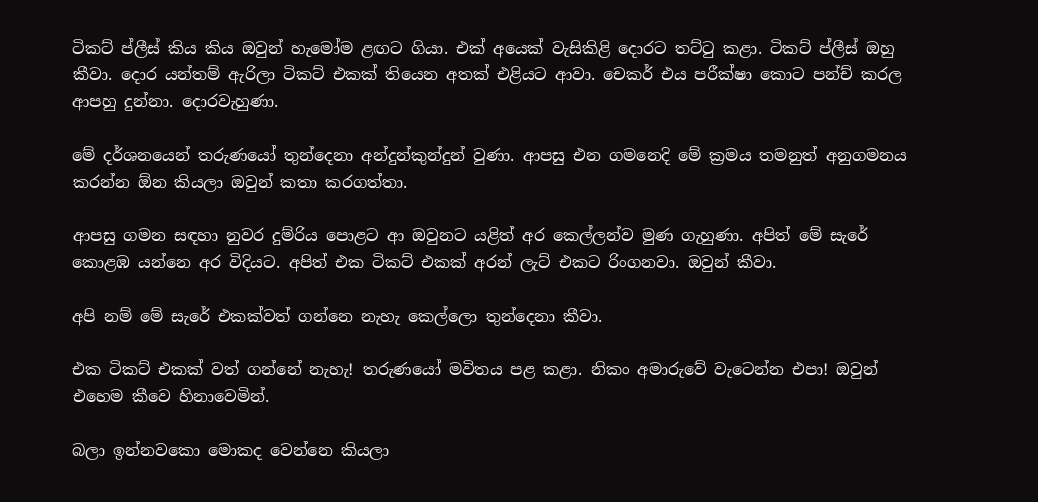ටිකට් ප්ලීස් කිය කිය ඔවුන් හැමෝම ළඟට ගියා. එක් අයෙක් වැසිකිළි දොරට තට්ටු කළා. ටිකට් ප්ලීස් ඔහු කීවා. දොර යන්තම් ඇරිලා ටිකට් එකක් තියෙන අතක් එළියට ආවා. චෙකර් එය පරීක්ෂා කොට පන්ච් කරල ආපහු දුන්නා. දොරවැහුණා.

මේ දර්ශනයෙන් තරුණයෝ තුන්දෙනා අන්දුන්කුන්දුන් වුණා. ආපසු එන ගමනෙදි මේ ක්‍රමය තමනුත් අනුගමනය කරන්න ඕන කියලා ඔවුන් කතා කරගත්තා.

ආපසු ගමන සඳහා නුවර දුම්රිය පොළට ආ ඔවුනට යළිත් අර කෙල්ලන්ව මුණ ගැහුණා. අපිත් මේ සැරේ කොළඹ යන්නෙ අර විදියට. අපිත් එක ටිකට් එකක් අරන් ලැට් එකට රිංගනවා. ඔවුන් කීවා.

අපි නම් මේ සැරේ එකක්වත් ගන්නෙ නැහැ කෙල්ලො තුන්දෙනා කීවා.

එක ටිකට් එකක් වත් ගන්නේ නැහැ! තරුණයෝ මවිතය පළ කළා. නිකං අමාරුවේ වැටෙන්න එපා! ඔවුන් එහෙම කීවෙ හිනාවෙමින්.

බලා ඉන්නවකො මොකද වෙන්නෙ කියලා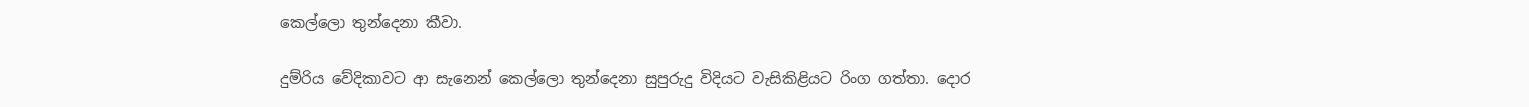කෙල්ලො තුන්දෙනා කීවා.

දුම්රිය වේදිකාවට ආ සැනෙන් කෙල්ලො තුන්දෙනා සුපුරුදු විදියට වැසිකිළියට රිංග ගත්තා. දොර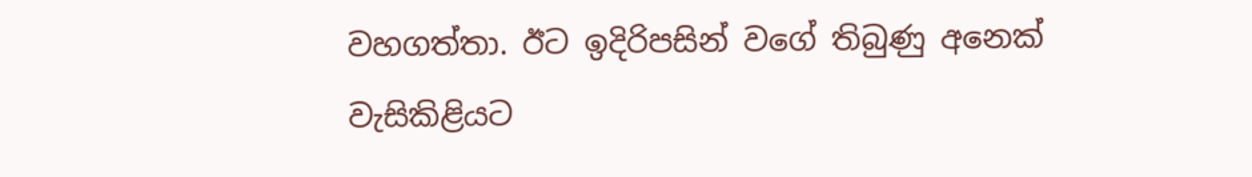වහගත්තා. ඊට ඉදිරිපසින් වගේ තිබුණු අනෙක් වැසිකිළියට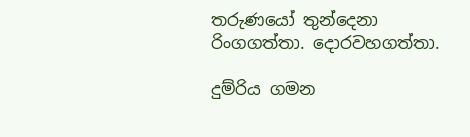තරුණයෝ තුන්දෙනා රිංගගත්තා. දොරවහගත්තා.

දුම්රිය ගමන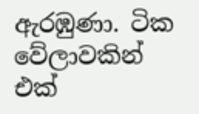ඇරඹුණා. ටික වේලාවකින් එක්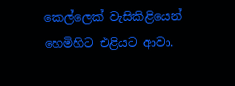කෙල්ලෙක් වැසිකිළියෙන් හෙමිහිට එළියට ආවා.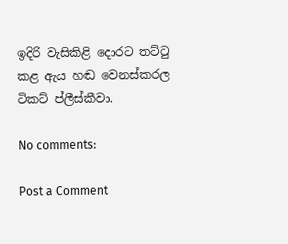ඉදිරි වැසිකිළි දොරට තට්ටු කළ ඇය හඬ වෙනස්කරල ටිකට් ප්ලීස්කීවා.

No comments:

Post a Comment